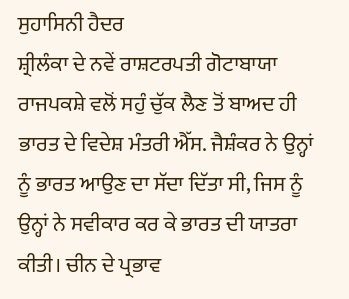ਸੁਹਾਸਿਨੀ ਹੈਦਰ
ਸ਼੍ਰੀਲੰਕਾ ਦੇ ਨਵੇਂ ਰਾਸ਼ਟਰਪਤੀ ਗੋਟਾਬਾਯਾ ਰਾਜਪਕਸ਼ੇ ਵਲੋਂ ਸਹੁੰ ਚੁੱਕ ਲੈਣ ਤੋਂ ਬਾਅਦ ਹੀ ਭਾਰਤ ਦੇ ਵਿਦੇਸ਼ ਮੰਤਰੀ ਐੱਸ. ਜੈਸ਼ੰਕਰ ਨੇ ਉਨ੍ਹਾਂ ਨੂੰ ਭਾਰਤ ਆਉਣ ਦਾ ਸੱਦਾ ਦਿੱਤਾ ਸੀ, ਜਿਸ ਨੂੰ ਉਨ੍ਹਾਂ ਨੇ ਸਵੀਕਾਰ ਕਰ ਕੇ ਭਾਰਤ ਦੀ ਯਾਤਰਾ ਕੀਤੀ। ਚੀਨ ਦੇ ਪ੍ਰਭਾਵ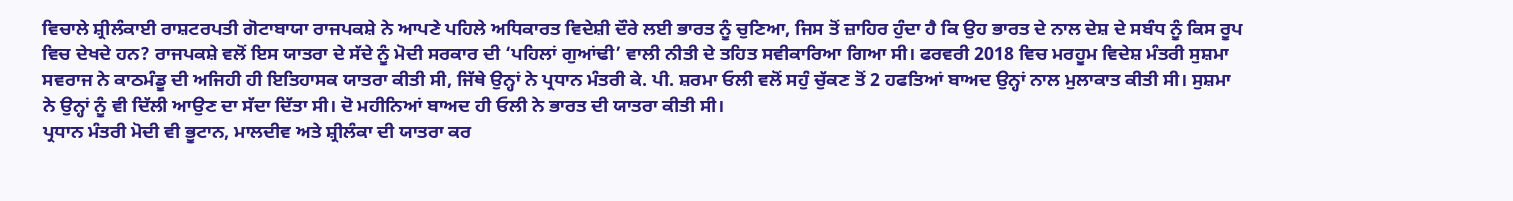ਵਿਚਾਲੇ ਸ਼੍ਰੀਲੰਕਾਈ ਰਾਸ਼ਟਰਪਤੀ ਗੋਟਾਬਾਯਾ ਰਾਜਪਕਸ਼ੇ ਨੇ ਆਪਣੇ ਪਹਿਲੇ ਅਧਿਕਾਰਤ ਵਿਦੇਸ਼ੀ ਦੌਰੇ ਲਈ ਭਾਰਤ ਨੂੰ ਚੁਣਿਆ, ਜਿਸ ਤੋਂ ਜ਼ਾਹਿਰ ਹੁੰਦਾ ਹੈ ਕਿ ਉਹ ਭਾਰਤ ਦੇ ਨਾਲ ਦੇਸ਼ ਦੇ ਸਬੰਧ ਨੂੰ ਕਿਸ ਰੂਪ ਵਿਚ ਦੇਖਦੇ ਹਨ? ਰਾਜਪਕਸ਼ੇ ਵਲੋਂ ਇਸ ਯਾਤਰਾ ਦੇ ਸੱਦੇ ਨੂੰ ਮੋਦੀ ਸਰਕਾਰ ਦੀ ‘ਪਹਿਲਾਂ ਗੁਆਂਢੀ’ ਵਾਲੀ ਨੀਤੀ ਦੇ ਤਹਿਤ ਸਵੀਕਾਰਿਆ ਗਿਆ ਸੀ। ਫਰਵਰੀ 2018 ਵਿਚ ਮਰਹੂਮ ਵਿਦੇਸ਼ ਮੰਤਰੀ ਸੁਸ਼ਮਾ ਸਵਰਾਜ ਨੇ ਕਾਠਮੰਡੂ ਦੀ ਅਜਿਹੀ ਹੀ ਇਤਿਹਾਸਕ ਯਾਤਰਾ ਕੀਤੀ ਸੀ, ਜਿੱਥੇ ਉਨ੍ਹਾਂ ਨੇ ਪ੍ਰਧਾਨ ਮੰਤਰੀ ਕੇ. ਪੀ. ਸ਼ਰਮਾ ਓਲੀ ਵਲੋਂ ਸਹੁੰ ਚੁੱਕਣ ਤੋਂ 2 ਹਫਤਿਆਂ ਬਾਅਦ ਉਨ੍ਹਾਂ ਨਾਲ ਮੁਲਾਕਾਤ ਕੀਤੀ ਸੀ। ਸੁਸ਼ਮਾ ਨੇ ਉਨ੍ਹਾਂ ਨੂੰ ਵੀ ਦਿੱਲੀ ਆਉਣ ਦਾ ਸੱਦਾ ਦਿੱਤਾ ਸੀ। ਦੋ ਮਹੀਨਿਆਂ ਬਾਅਦ ਹੀ ਓਲੀ ਨੇ ਭਾਰਤ ਦੀ ਯਾਤਰਾ ਕੀਤੀ ਸੀ।
ਪ੍ਰਧਾਨ ਮੰਤਰੀ ਮੋਦੀ ਵੀ ਭੂਟਾਨ, ਮਾਲਦੀਵ ਅਤੇ ਸ਼੍ਰੀਲੰਕਾ ਦੀ ਯਾਤਰਾ ਕਰ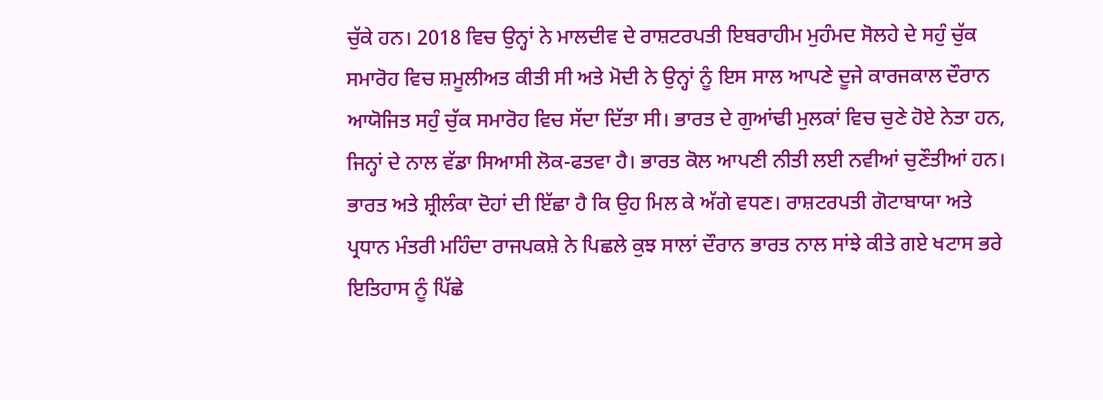ਚੁੱਕੇ ਹਨ। 2018 ਵਿਚ ਉਨ੍ਹਾਂ ਨੇ ਮਾਲਦੀਵ ਦੇ ਰਾਸ਼ਟਰਪਤੀ ਇਬਰਾਹੀਮ ਮੁਹੰਮਦ ਸੋਲਹੇ ਦੇ ਸਹੁੰ ਚੁੱਕ ਸਮਾਰੋਹ ਵਿਚ ਸ਼ਮੂਲੀਅਤ ਕੀਤੀ ਸੀ ਅਤੇ ਮੋਦੀ ਨੇ ਉਨ੍ਹਾਂ ਨੂੰ ਇਸ ਸਾਲ ਆਪਣੇ ਦੂਜੇ ਕਾਰਜਕਾਲ ਦੌਰਾਨ ਆਯੋਜਿਤ ਸਹੁੰ ਚੁੱਕ ਸਮਾਰੋਹ ਵਿਚ ਸੱਦਾ ਦਿੱਤਾ ਸੀ। ਭਾਰਤ ਦੇ ਗੁਆਂਢੀ ਮੁਲਕਾਂ ਵਿਚ ਚੁਣੇ ਹੋਏ ਨੇਤਾ ਹਨ, ਜਿਨ੍ਹਾਂ ਦੇ ਨਾਲ ਵੱਡਾ ਸਿਆਸੀ ਲੋਕ-ਫਤਵਾ ਹੈ। ਭਾਰਤ ਕੋਲ ਆਪਣੀ ਨੀਤੀ ਲਈ ਨਵੀਆਂ ਚੁਣੌਤੀਆਂ ਹਨ।
ਭਾਰਤ ਅਤੇ ਸ਼੍ਰੀਲੰਕਾ ਦੋਹਾਂ ਦੀ ਇੱਛਾ ਹੈ ਕਿ ਉਹ ਮਿਲ ਕੇ ਅੱਗੇ ਵਧਣ। ਰਾਸ਼ਟਰਪਤੀ ਗੋਟਾਬਾਯਾ ਅਤੇ ਪ੍ਰਧਾਨ ਮੰਤਰੀ ਮਹਿੰਦਾ ਰਾਜਪਕਸ਼ੇ ਨੇ ਪਿਛਲੇ ਕੁਝ ਸਾਲਾਂ ਦੌਰਾਨ ਭਾਰਤ ਨਾਲ ਸਾਂਝੇ ਕੀਤੇ ਗਏ ਖਟਾਸ ਭਰੇ ਇਤਿਹਾਸ ਨੂੰ ਪਿੱਛੇ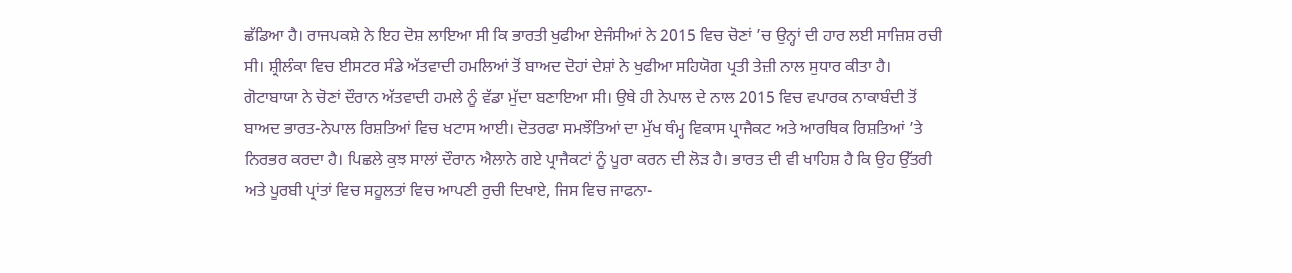ਛੱਡਿਆ ਹੈ। ਰਾਜਪਕਸ਼ੇ ਨੇ ਇਹ ਦੋਸ਼ ਲਾਇਆ ਸੀ ਕਿ ਭਾਰਤੀ ਖੁਫੀਆ ਏਜੰਸੀਆਂ ਨੇ 2015 ਵਿਚ ਚੋਣਾਂ ’ਚ ਉਨ੍ਹਾਂ ਦੀ ਹਾਰ ਲਈ ਸਾਜ਼ਿਸ਼ ਰਚੀ ਸੀ। ਸ਼੍ਰੀਲੰਕਾ ਵਿਚ ਈਸਟਰ ਸੰਡੇ ਅੱਤਵਾਦੀ ਹਮਲਿਆਂ ਤੋਂ ਬਾਅਦ ਦੋਹਾਂ ਦੇਸ਼ਾਂ ਨੇ ਖੁਫੀਆ ਸਹਿਯੋਗ ਪ੍ਰਤੀ ਤੇਜ਼ੀ ਨਾਲ ਸੁਧਾਰ ਕੀਤਾ ਹੈ। ਗੋਟਾਬਾਯਾ ਨੇ ਚੋਣਾਂ ਦੌਰਾਨ ਅੱਤਵਾਦੀ ਹਮਲੇ ਨੂੰ ਵੱਡਾ ਮੁੱਦਾ ਬਣਾਇਆ ਸੀ। ਉਥੇ ਹੀ ਨੇਪਾਲ ਦੇ ਨਾਲ 2015 ਵਿਚ ਵਪਾਰਕ ਨਾਕਾਬੰਦੀ ਤੋਂ ਬਾਅਦ ਭਾਰਤ-ਨੇਪਾਲ ਰਿਸ਼ਤਿਆਂ ਵਿਚ ਖਟਾਸ ਆਈ। ਦੋਤਰਫਾ ਸਮਝੌਤਿਆਂ ਦਾ ਮੁੱਖ ਥੰਮ੍ਹ ਵਿਕਾਸ ਪ੍ਰਾਜੈਕਟ ਅਤੇ ਆਰਥਿਕ ਰਿਸ਼ਤਿਆਂ ’ਤੇ ਨਿਰਭਰ ਕਰਦਾ ਹੈ। ਪਿਛਲੇ ਕੁਝ ਸਾਲਾਂ ਦੌਰਾਨ ਐਲਾਨੇ ਗਏ ਪ੍ਰਾਜੈਕਟਾਂ ਨੂੰ ਪੂਰਾ ਕਰਨ ਦੀ ਲੋੜ ਹੈ। ਭਾਰਤ ਦੀ ਵੀ ਖਾਹਿਸ਼ ਹੈ ਕਿ ਉਹ ਉੱਤਰੀ ਅਤੇ ਪੂਰਬੀ ਪ੍ਰਾਂਤਾਂ ਵਿਚ ਸਹੂਲਤਾਂ ਵਿਚ ਆਪਣੀ ਰੁਚੀ ਦਿਖਾਏ, ਜਿਸ ਵਿਚ ਜਾਫਨਾ-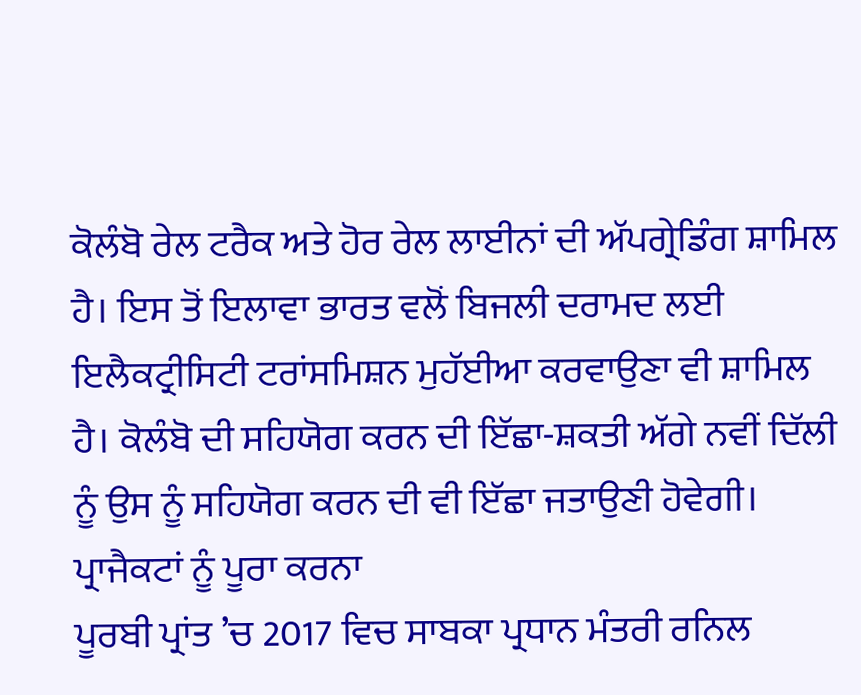ਕੋਲੰਬੋ ਰੇਲ ਟਰੈਕ ਅਤੇ ਹੋਰ ਰੇਲ ਲਾਈਨਾਂ ਦੀ ਅੱਪਗ੍ਰੇਡਿੰਗ ਸ਼ਾਮਿਲ ਹੈ। ਇਸ ਤੋਂ ਇਲਾਵਾ ਭਾਰਤ ਵਲੋਂ ਬਿਜਲੀ ਦਰਾਮਦ ਲਈ ਇਲੈਕਟ੍ਰੀਸਿਟੀ ਟਰਾਂਸਮਿਸ਼ਨ ਮੁਹੱਈਆ ਕਰਵਾਉਣਾ ਵੀ ਸ਼ਾਮਿਲ ਹੈ। ਕੋਲੰਬੋ ਦੀ ਸਹਿਯੋਗ ਕਰਨ ਦੀ ਇੱਛਾ-ਸ਼ਕਤੀ ਅੱਗੇ ਨਵੀਂ ਦਿੱਲੀ ਨੂੰ ਉਸ ਨੂੰ ਸਹਿਯੋਗ ਕਰਨ ਦੀ ਵੀ ਇੱਛਾ ਜਤਾਉਣੀ ਹੋਵੇਗੀ।
ਪ੍ਰਾਜੈਕਟਾਂ ਨੂੰ ਪੂਰਾ ਕਰਨਾ
ਪੂਰਬੀ ਪ੍ਰਾਂਤ ’ਚ 2017 ਵਿਚ ਸਾਬਕਾ ਪ੍ਰਧਾਨ ਮੰਤਰੀ ਰਨਿਲ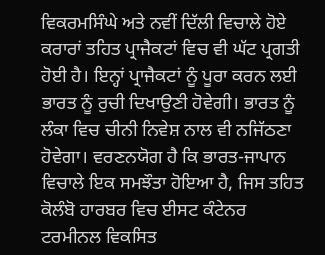ਵਿਕਰਮਸਿੰਘੇ ਅਤੇ ਨਵੀਂ ਦਿੱਲੀ ਵਿਚਾਲੇ ਹੋਏ ਕਰਾਰਾਂ ਤਹਿਤ ਪ੍ਰਾਜੈਕਟਾਂ ਵਿਚ ਵੀ ਘੱਟ ਪ੍ਰਗਤੀ ਹੋਈ ਹੈ। ਇਨ੍ਹਾਂ ਪ੍ਰਾਜੈਕਟਾਂ ਨੂੰ ਪੂਰਾ ਕਰਨ ਲਈ ਭਾਰਤ ਨੂੰ ਰੁਚੀ ਦਿਖਾਉਣੀ ਹੋਵੇਗੀ। ਭਾਰਤ ਨੂੰ ਲੰਕਾ ਵਿਚ ਚੀਨੀ ਨਿਵੇਸ਼ ਨਾਲ ਵੀ ਨਜਿੱਠਣਾ ਹੋਵੇਗਾ। ਵਰਣਨਯੋਗ ਹੈ ਕਿ ਭਾਰਤ-ਜਾਪਾਨ ਵਿਚਾਲੇ ਇਕ ਸਮਝੌਤਾ ਹੋਇਆ ਹੈ, ਜਿਸ ਤਹਿਤ ਕੋਲੰਬੋ ਹਾਰਬਰ ਵਿਚ ਈਸਟ ਕੰਟੇਨਰ ਟਰਮੀਨਲ ਵਿਕਸਿਤ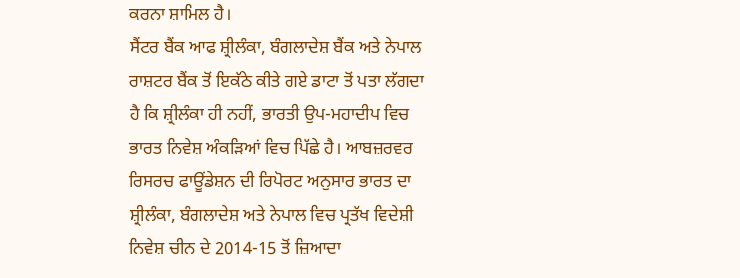ਕਰਨਾ ਸ਼ਾਮਿਲ ਹੈ।
ਸੈਂਟਰ ਬੈਂਕ ਆਫ ਸ਼੍ਰੀਲੰਕਾ, ਬੰਗਲਾਦੇਸ਼ ਬੈਂਕ ਅਤੇ ਨੇਪਾਲ ਰਾਸ਼ਟਰ ਬੈਂਕ ਤੋਂ ਇਕੱਠੇ ਕੀਤੇ ਗਏ ਡਾਟਾ ਤੋਂ ਪਤਾ ਲੱਗਦਾ ਹੈ ਕਿ ਸ਼੍ਰੀਲੰਕਾ ਹੀ ਨਹੀਂ, ਭਾਰਤੀ ਉਪ-ਮਹਾਦੀਪ ਵਿਚ ਭਾਰਤ ਨਿਵੇਸ਼ ਅੰਕੜਿਆਂ ਵਿਚ ਪਿੱਛੇ ਹੈ। ਆਬਜ਼ਰਵਰ ਰਿਸਰਚ ਫਾਊਂਡੇਸ਼ਨ ਦੀ ਰਿਪੋਰਟ ਅਨੁਸਾਰ ਭਾਰਤ ਦਾ ਸ਼੍ਰੀਲੰਕਾ, ਬੰਗਲਾਦੇਸ਼ ਅਤੇ ਨੇਪਾਲ ਵਿਚ ਪ੍ਰਤੱਖ ਵਿਦੇਸ਼ੀ ਨਿਵੇਸ਼ ਚੀਨ ਦੇ 2014-15 ਤੋਂ ਜ਼ਿਆਦਾ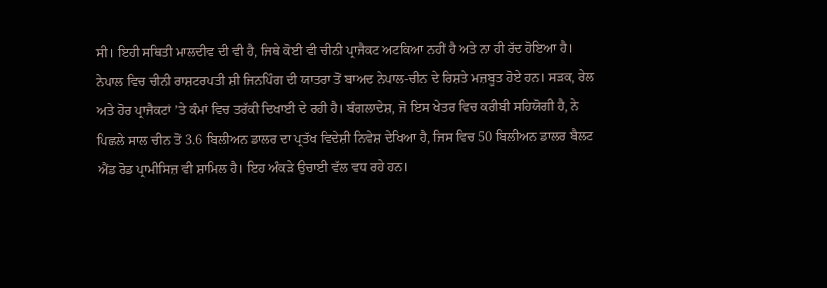ਸੀ। ਇਹੀ ਸਥਿਤੀ ਮਾਲਦੀਵ ਦੀ ਵੀ ਹੈ, ਜਿਥੇ ਕੋਈ ਵੀ ਚੀਨੀ ਪ੍ਰਾਜੈਕਟ ਅਟਕਿਆ ਨਹੀਂ ਹੈ ਅਤੇ ਨਾ ਹੀ ਰੱਦ ਹੋਇਆ ਹੈ।
ਨੇਪਾਲ ਵਿਚ ਚੀਨੀ ਰਾਸ਼ਟਰਪਤੀ ਸ਼ੀ ਜਿਨਪਿੰਗ ਦੀ ਯਾਤਰਾ ਤੋਂ ਬਾਅਦ ਨੇਪਾਲ-ਚੀਨ ਦੇ ਰਿਸ਼ਤੇ ਮਜ਼ਬੂਤ ਹੋਏ ਹਨ। ਸੜਕ, ਰੇਲ ਅਤੇ ਹੋਰ ਪ੍ਰਾਜੈਕਟਾਂ ’ਤੇ ਕੰਮਾਂ ਵਿਚ ਤਰੱਕੀ ਦਿਖਾਈ ਦੇ ਰਹੀ ਹੈ। ਬੰਗਲਾਦੇਸ਼, ਜੋ ਇਸ ਖੇਤਰ ਵਿਚ ਕਰੀਬੀ ਸਹਿਯੋਗੀ ਹੈ, ਨੇ ਪਿਛਲੇ ਸਾਲ ਚੀਨ ਤੋਂ 3.6 ਬਿਲੀਅਨ ਡਾਲਰ ਦਾ ਪ੍ਰਤੱਖ ਵਿਦੇਸ਼ੀ ਨਿਵੇਸ਼ ਦੇਖਿਆ ਹੈ, ਜਿਸ ਵਿਚ 50 ਬਿਲੀਅਨ ਡਾਲਰ ਬੈਲਟ ਐਂਡ ਰੋਡ ਪ੍ਰਾਮੀਸਿਜ਼ ਵੀ ਸ਼ਾਮਿਲ ਹੈ। ਇਹ ਅੰਕੜੇ ਉਚਾਈ ਵੱਲ ਵਧ ਰਹੇ ਹਨ।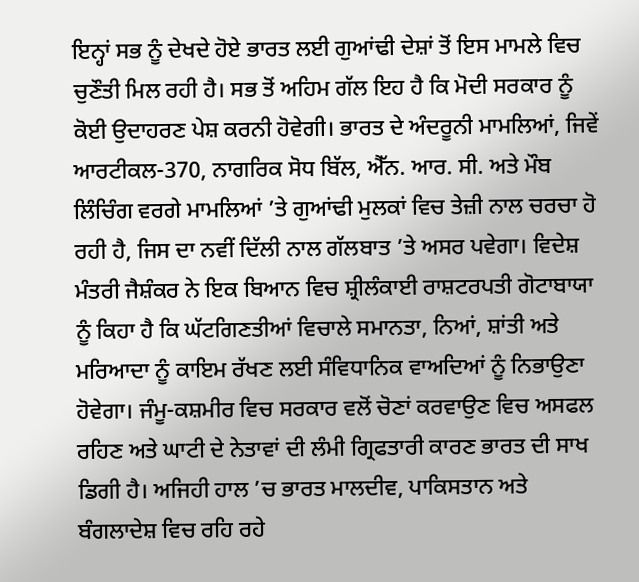ਇਨ੍ਹਾਂ ਸਭ ਨੂੰ ਦੇਖਦੇ ਹੋਏ ਭਾਰਤ ਲਈ ਗੁਆਂਢੀ ਦੇਸ਼ਾਂ ਤੋਂ ਇਸ ਮਾਮਲੇ ਵਿਚ ਚੁਣੌਤੀ ਮਿਲ ਰਹੀ ਹੈ। ਸਭ ਤੋਂ ਅਹਿਮ ਗੱਲ ਇਹ ਹੈ ਕਿ ਮੋਦੀ ਸਰਕਾਰ ਨੂੰ ਕੋਈ ਉਦਾਹਰਣ ਪੇਸ਼ ਕਰਨੀ ਹੋਵੇਗੀ। ਭਾਰਤ ਦੇ ਅੰਦਰੂਨੀ ਮਾਮਲਿਆਂ, ਜਿਵੇਂ ਆਰਟੀਕਲ-370, ਨਾਗਰਿਕ ਸੋਧ ਬਿੱਲ, ਐੱਨ. ਆਰ. ਸੀ. ਅਤੇ ਮੌਬ ਲਿੰਚਿੰਗ ਵਰਗੇ ਮਾਮਲਿਆਂ ’ਤੇ ਗੁਆਂਢੀ ਮੁਲਕਾਂ ਵਿਚ ਤੇਜ਼ੀ ਨਾਲ ਚਰਚਾ ਹੋ ਰਹੀ ਹੈ, ਜਿਸ ਦਾ ਨਵੀਂ ਦਿੱਲੀ ਨਾਲ ਗੱਲਬਾਤ ’ਤੇ ਅਸਰ ਪਵੇਗਾ। ਵਿਦੇਸ਼ ਮੰਤਰੀ ਜੈਸ਼ੰਕਰ ਨੇ ਇਕ ਬਿਆਨ ਵਿਚ ਸ਼੍ਰੀਲੰਕਾਈ ਰਾਸ਼ਟਰਪਤੀ ਗੋਟਾਬਾਯਾ ਨੂੰ ਕਿਹਾ ਹੈ ਕਿ ਘੱਟਗਿਣਤੀਆਂ ਵਿਚਾਲੇ ਸਮਾਨਤਾ, ਨਿਆਂ, ਸ਼ਾਂਤੀ ਅਤੇ ਮਰਿਆਦਾ ਨੂੰ ਕਾਇਮ ਰੱਖਣ ਲਈ ਸੰਵਿਧਾਨਿਕ ਵਾਅਦਿਆਂ ਨੂੰ ਨਿਭਾਉਣਾ ਹੋਵੇਗਾ। ਜੰਮੂ-ਕਸ਼ਮੀਰ ਵਿਚ ਸਰਕਾਰ ਵਲੋਂ ਚੋਣਾਂ ਕਰਵਾਉਣ ਵਿਚ ਅਸਫਲ ਰਹਿਣ ਅਤੇ ਘਾਟੀ ਦੇ ਨੇਤਾਵਾਂ ਦੀ ਲੰਮੀ ਗ੍ਰਿਫਤਾਰੀ ਕਾਰਣ ਭਾਰਤ ਦੀ ਸਾਖ ਡਿਗੀ ਹੈ। ਅਜਿਹੀ ਹਾਲ ’ਚ ਭਾਰਤ ਮਾਲਦੀਵ, ਪਾਕਿਸਤਾਨ ਅਤੇ ਬੰਗਲਾਦੇਸ਼ ਵਿਚ ਰਹਿ ਰਹੇ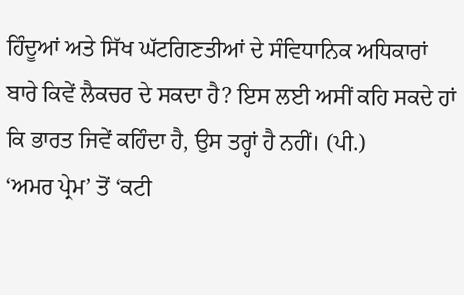ਹਿੰਦੂਆਂ ਅਤੇ ਸਿੱਖ ਘੱਟਗਿਣਤੀਆਂ ਦੇ ਸੰਵਿਧਾਨਿਕ ਅਧਿਕਾਰਾਂ ਬਾਰੇ ਕਿਵੇਂ ਲੈਕਚਰ ਦੇ ਸਕਦਾ ਹੈ? ਇਸ ਲਈ ਅਸੀਂ ਕਹਿ ਸਕਦੇ ਹਾਂ ਕਿ ਭਾਰਤ ਜਿਵੇਂ ਕਹਿੰਦਾ ਹੈ, ਉਸ ਤਰ੍ਹਾਂ ਹੈ ਨਹੀਂ। (ਪੀ.)
‘ਅਮਰ ਪ੍ਰੇਮ’ ਤੋਂ ‘ਕਟੀ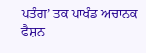ਪਤੰਗ’ ਤਕ ਪਾਖੰਡ ਅਚਾਨਕ ਫੈਸ਼ਨ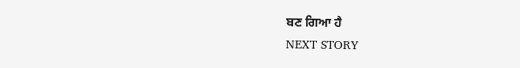ਬਣ ਗਿਆ ਹੈ
NEXT STORY